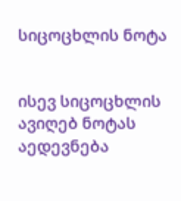სიცოცხლის ნოტა


ისევ სიცოცხლის ავიღებ ნოტას
აედევნება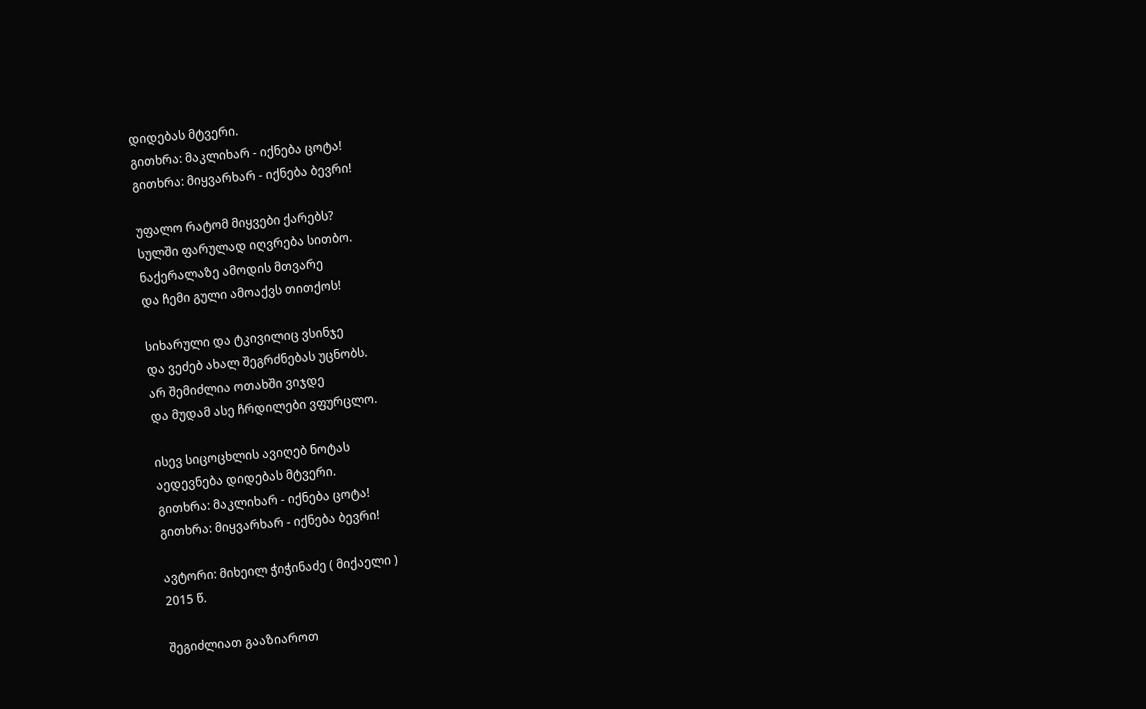დიდებას მტვერი.
გითხრა: მაკლიხარ - იქნება ცოტა!
გითხრა: მიყვარხარ - იქნება ბევრი!

უფალო რატომ მიყვები ქარებს?
სულში ფარულად იღვრება სითბო.
ნაქერალაზე ამოდის მთვარე
და ჩემი გული ამოაქვს თითქოს!

სიხარული და ტკივილიც ვსინჯე
და ვეძებ ახალ შეგრძნებას უცნობს.
არ შემიძლია ოთახში ვიჯდე
და მუდამ ასე ჩრდილები ვფურცლო.

ისევ სიცოცხლის ავიღებ ნოტას
აედევნება დიდებას მტვერი.
გითხრა: მაკლიხარ - იქნება ცოტა!
გითხრა: მიყვარხარ - იქნება ბევრი!

ავტორი: მიხეილ ჭიჭინაძე ( მიქაელი )
2015 წ.

შეგიძლიათ გააზიაროთ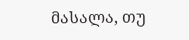მასალა, თუ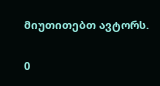მიუთითებთ ავტორს.

0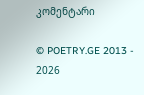კომენტარი

© POETRY.GE 2013 - 2026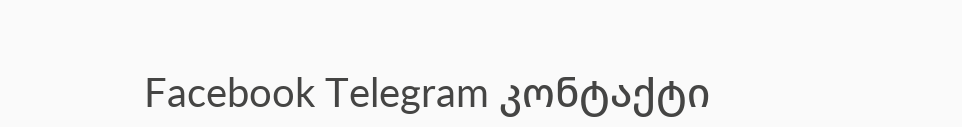Facebook Telegram კონტაქტი